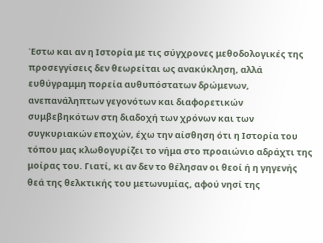Έστω και αν η Ιστορία με τις σύγχρονες μεθοδολογικές της προσεγγίσεις δεν θεωρείται ως ανακύκληση, αλλά ευθύγραμμη πορεία αυθυπόστατων δρώμενων, ανεπανάληπτων γεγονότων και διαφορετικών συμβεβηκότων στη διαδοχή των χρόνων και των συγκυριακών εποχών, έχω την αίσθηση ότι η Ιστορία του τόπου μας κλωθογυρίζει το νήμα στο προαιώνιο αδράχτι της μοίρας του. Γιατί, κι αν δεν το θέλησαν οι θεοί ή η γηγενής θεά της θελκτικής του μετωνυμίας, αφού νησί της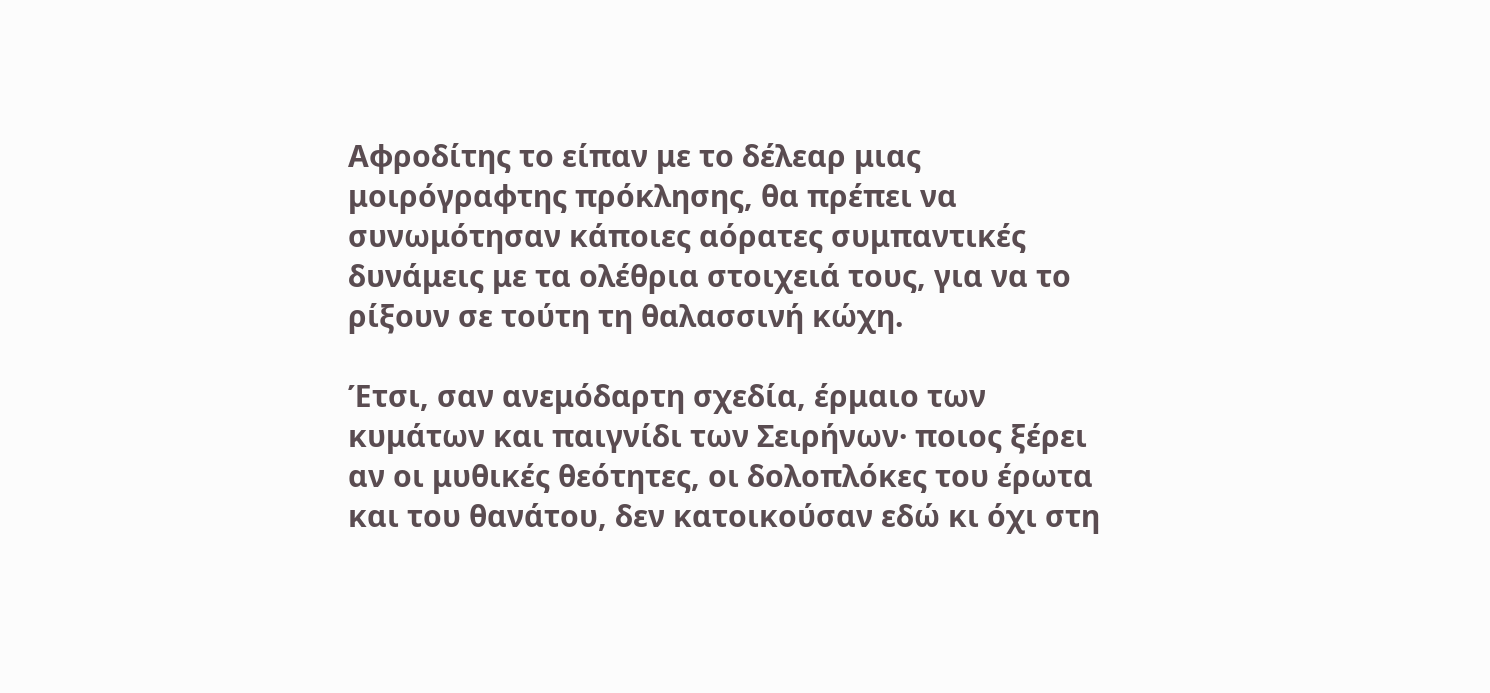Αφροδίτης το είπαν με το δέλεαρ μιας μοιρόγραφτης πρόκλησης, θα πρέπει να συνωμότησαν κάποιες αόρατες συμπαντικές δυνάμεις με τα ολέθρια στοιχειά τους, για να το ρίξουν σε τούτη τη θαλασσινή κώχη.

Έτσι, σαν ανεμόδαρτη σχεδία, έρμαιο των κυμάτων και παιγνίδι των Σειρήνων· ποιος ξέρει αν οι μυθικές θεότητες, οι δολοπλόκες του έρωτα και του θανάτου, δεν κατοικούσαν εδώ κι όχι στη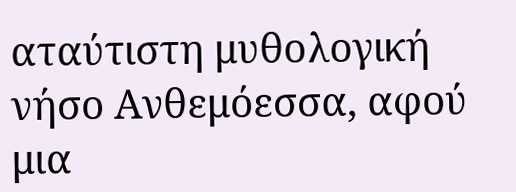αταύτιστη μυθολογική νήσο Ανθεμόεσσα, αφού μια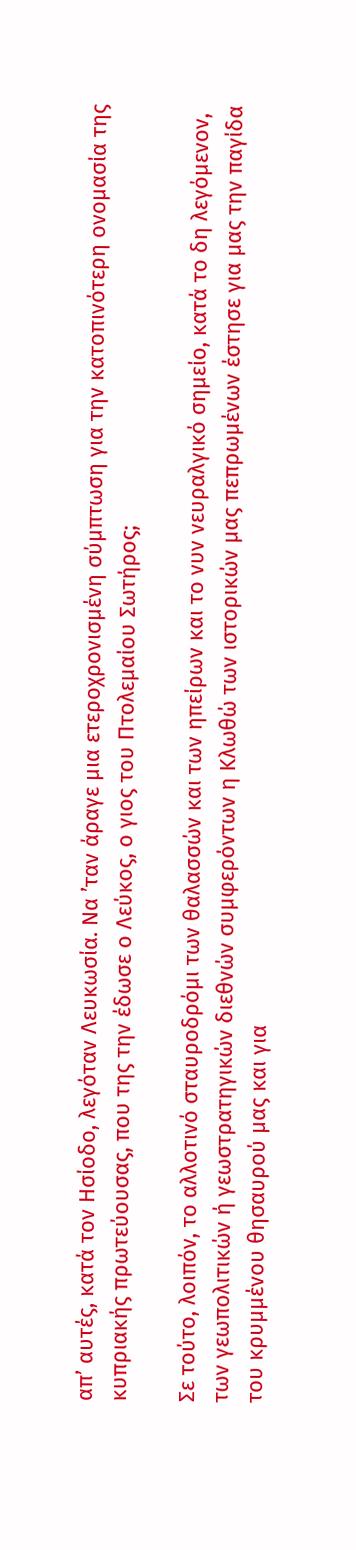απ’ αυτές, κατά τον Ησίοδο, λεγόταν Λευκωσία. Να ’ταν άραγε μια ετεροχρονισμένη σύμπτωση για την κατοπινότερη ονομασία της κυπριακής πρωτεύουσας, που της την έδωσε ο Λεύκος, ο γιος του Πτολεμαίου Σωτήρος;

Σε τούτο, λοιπόν, το αλλοτινό σταυροδρόμι των θαλασσών και των ηπείρων και το νυν νευραλγικό σημείο, κατά το δη λεγόμενον, των γεωπολιτικών ή γεωστρατηγικών διεθνών συμφερόντων η Κλωθώ των ιστορικών μας πεπρωμένων έστησε για μας την παγίδα του κρυμμένου θησαυρού μας και για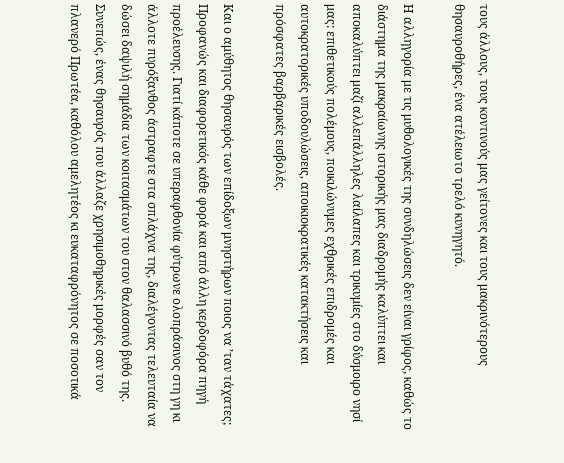τους άλλους, τους κοντινούς μας γείτονες και τους μακρινότερους θησαυροθήρες, ένα ατέλειωτο τρελό κυνηγητό.

Η αλληγορία με τις μυθολογικές της συνδηλώσεις δεν είναι γρίφος, καθώς το διάστημα της μακραίωνης ιστορικής μας διαδρομής καλύπτει και αποκαλύπτει μαζί αλλεπάλληλες λαίλαπες και τρικυμίες στο δύσμοιρο νησί μας: επιθετικούς πολέμους, ποικιλώνυμες εχθρικές επιδρομές και αυτοκρατορικές υποδουλώσεις, αποικιοκρατικές κατακτήσεις και πρόσφατες βαρβαρικές εισβολές.

Και ο αμύθητος θησαυρός των επίδοξων μνηστήρων ποιος να ’ταν τάχατες; Προφανώς και διαφορετικός κάθε φορά και από άλλη κερδοφόρα πηγή προέλευσης. Γιατί κάποτε σε υπεραφθονία φύτρωνε ολοπράσινος στη γη κι άλλοτε πυρόξανθος άστραφτε στα σπλάχνα της, διαλέγοντας τελευταία να δώσει δαψιλή σημάδια των κοιτασμάτων του στον θαλασσινό βυθό της. Συνεπώς, ένας θησαυρός που άλλαζε χρησιμοθηρικές μορφές σαν τον πλανερό Πρωτέα, καθόλου αμελητέος κι ευκαταφρόνητος σε ποσοτικά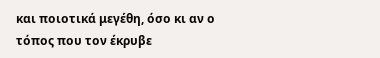και ποιοτικά μεγέθη, όσο κι αν ο τόπος που τον έκρυβε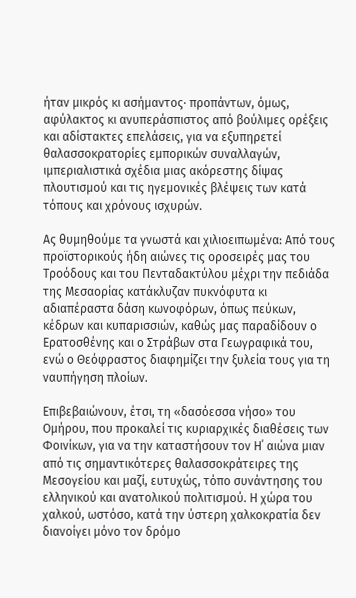ήταν μικρός κι ασήμαντος· προπάντων, όμως, αφύλακτος κι ανυπεράσπιστος από βούλιμες ορέξεις και αδίστακτες επελάσεις, για να εξυπηρετεί θαλασσοκρατορίες εμπορικών συναλλαγών, ιμπεριαλιστικά σχέδια μιας ακόρεστης δίψας πλουτισμού και τις ηγεμονικές βλέψεις των κατά τόπους και χρόνους ισχυρών.

Ας θυμηθούμε τα γνωστά και χιλιοειπωμένα: Από τους προϊστορικούς ήδη αιώνες τις οροσειρές μας του Τροόδους και του Πενταδακτύλου μέχρι την πεδιάδα της Μεσαορίας κατάκλυζαν πυκνόφυτα κι αδιαπέραστα δάση κωνοφόρων, όπως πεύκων, κέδρων και κυπαρισσιών, καθώς μας παραδίδουν ο Ερατοσθένης και ο Στράβων στα Γεωγραφικά του, ενώ ο Θεόφραστος διαφημίζει την ξυλεία τους για τη ναυπήγηση πλοίων.

Επιβεβαιώνουν, έτσι, τη «δασόεσσα νήσο» του Ομήρου, που προκαλεί τις κυριαρχικές διαθέσεις των Φοινίκων, για να την καταστήσουν τον Η΄ αιώνα μιαν από τις σημαντικότερες θαλασσοκράτειρες της Μεσογείου και μαζί, ευτυχώς, τόπο συνάντησης του ελληνικού και ανατολικού πολιτισμού. Η χώρα του χαλκού, ωστόσο, κατά την ύστερη χαλκοκρατία δεν διανοίγει μόνο τον δρόμο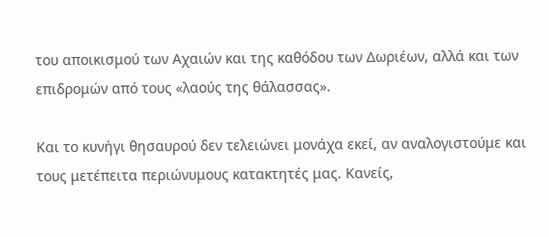του αποικισμού των Αχαιών και της καθόδου των Δωριέων, αλλά και των επιδρομών από τους «λαούς της θάλασσας».

Και το κυνήγι θησαυρού δεν τελειώνει μονάχα εκεί, αν αναλογιστούμε και τους μετέπειτα περιώνυμους κατακτητές μας. Κανείς,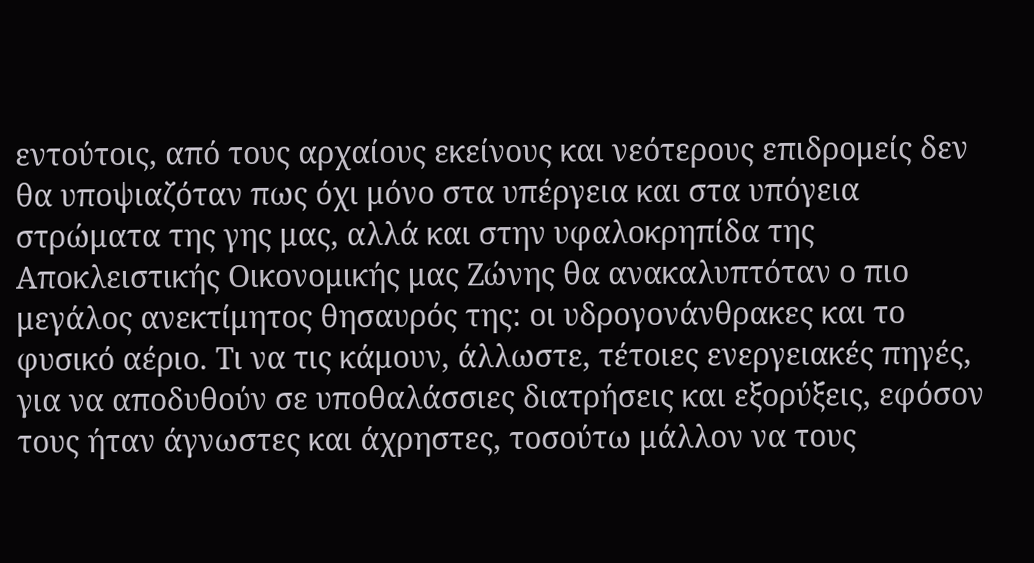εντούτοις, από τους αρχαίους εκείνους και νεότερους επιδρομείς δεν θα υποψιαζόταν πως όχι μόνο στα υπέργεια και στα υπόγεια στρώματα της γης μας, αλλά και στην υφαλοκρηπίδα της Αποκλειστικής Οικονομικής μας Ζώνης θα ανακαλυπτόταν ο πιο μεγάλος ανεκτίμητος θησαυρός της: οι υδρογονάνθρακες και το φυσικό αέριο. Τι να τις κάμουν, άλλωστε, τέτοιες ενεργειακές πηγές, για να αποδυθούν σε υποθαλάσσιες διατρήσεις και εξορύξεις, εφόσον τους ήταν άγνωστες και άχρηστες, τοσούτω μάλλον να τους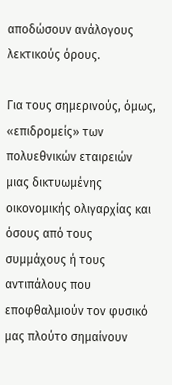αποδώσουν ανάλογους λεκτικούς όρους.

Για τους σημερινούς, όμως, «επιδρομείς» των πολυεθνικών εταιρειών μιας δικτυωμένης οικονομικής ολιγαρχίας και όσους από τους συμμάχους ή τους αντιπάλους που εποφθαλμιούν τον φυσικό μας πλούτο σημαίνουν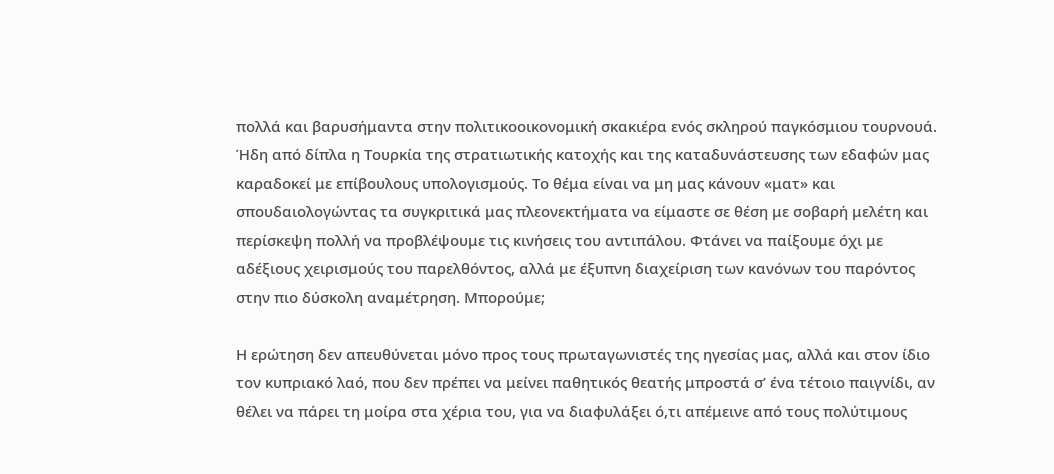πολλά και βαρυσήμαντα στην πολιτικοοικονομική σκακιέρα ενός σκληρού παγκόσμιου τουρνουά. Ήδη από δίπλα η Τουρκία της στρατιωτικής κατοχής και της καταδυνάστευσης των εδαφών μας καραδοκεί με επίβουλους υπολογισμούς. Το θέμα είναι να μη μας κάνουν «ματ» και σπουδαιολογώντας τα συγκριτικά μας πλεονεκτήματα να είμαστε σε θέση με σοβαρή μελέτη και περίσκεψη πολλή να προβλέψουμε τις κινήσεις του αντιπάλου. Φτάνει να παίξουμε όχι με αδέξιους χειρισμούς του παρελθόντος, αλλά με έξυπνη διαχείριση των κανόνων του παρόντος στην πιο δύσκολη αναμέτρηση. Μπορούμε;

Η ερώτηση δεν απευθύνεται μόνο προς τους πρωταγωνιστές της ηγεσίας μας, αλλά και στον ίδιο τον κυπριακό λαό, που δεν πρέπει να μείνει παθητικός θεατής μπροστά σ’ ένα τέτοιο παιγνίδι, αν θέλει να πάρει τη μοίρα στα χέρια του, για να διαφυλάξει ό,τι απέμεινε από τους πολύτιμους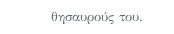θησαυρούς του.